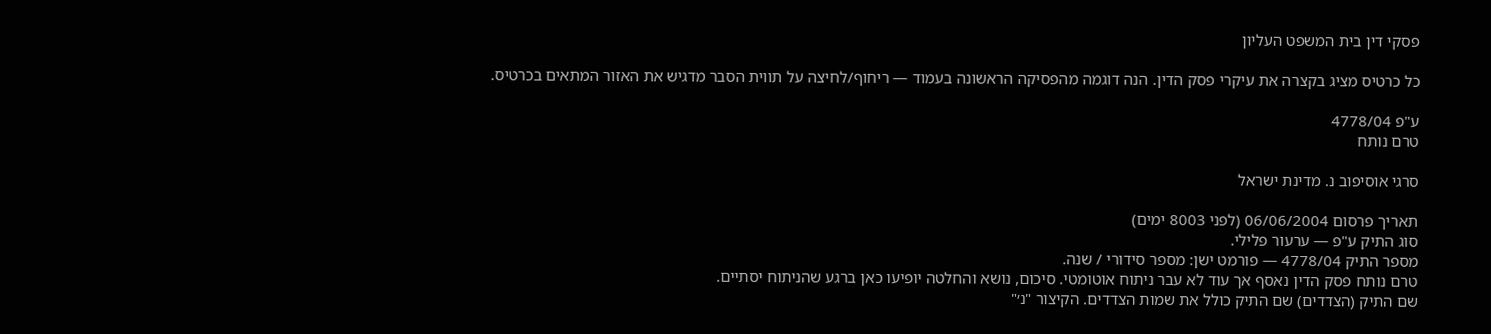פסקי דין בית המשפט העליון

כל כרטיס מציג בקצרה את עיקרי פסק הדין. הנה דוגמה מהפסיקה הראשונה בעמוד — ריחוף/לחיצה על תווית הסבר מדגיש את האזור המתאים בכרטיס.

ע"פ 4778/04
טרם נותח

סרגי אוסיפוב נ. מדינת ישראל

תאריך פרסום 06/06/2004 (לפני 8003 ימים)
סוג התיק ע"פ — ערעור פלילי.
מספר התיק 4778/04 — פורמט ישן: מספר סידורי / שנה.
טרם נותח פסק הדין נאסף אך עוד לא עבר ניתוח אוטומטי. סיכום, נושא והחלטה יופיעו כאן ברגע שהניתוח יסתיים.
שם התיק (הצדדים) שם התיק כולל את שמות הצדדים. הקיצור "נ׳"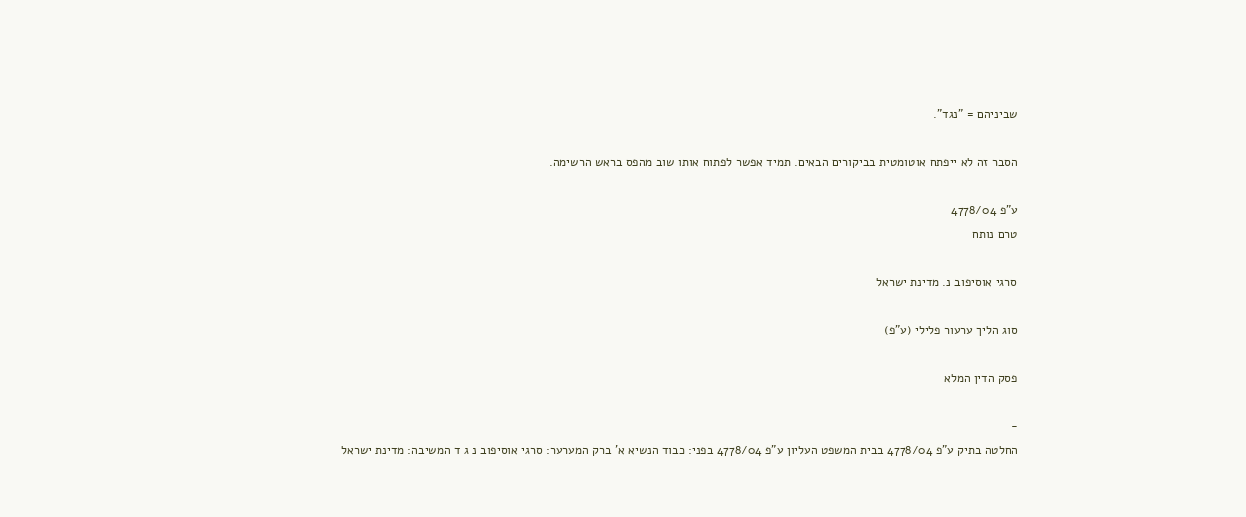שביניהם = "נגד".

הסבר זה לא ייפתח אוטומטית בביקורים הבאים. תמיד אפשר לפתוח אותו שוב מהפס בראש הרשימה.

ע"פ 4778/04
טרם נותח

סרגי אוסיפוב נ. מדינת ישראל

סוג הליך ערעור פלילי (ע"פ)

פסק הדין המלא

-
החלטה בתיק ע"פ 4778/04 בבית המשפט העליון ע"פ 4778/04 בפני: כבוד הנשיא א' ברק המערער: סרגי אוסיפוב נ ג ד המשיבה: מדינת ישראל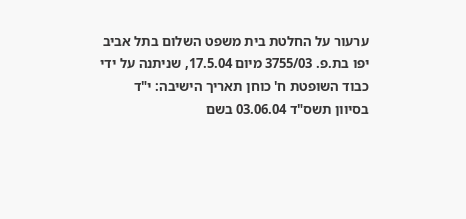ערעור על החלטת בית משפט השלום בתל אביב יפו בת.פ. 3755/03 מיום 17.5.04, שניתנה על ידי כבוד השופטת ח' כוחן תאריך הישיבה: י"ד בסיוון תשס"ד 03.06.04 בשם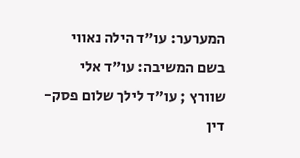המערער: עו"ד הילה נאווי בשם המשיבה: עו"ד אלי שוורץ ; עו"ד לילך שלום פסק-דין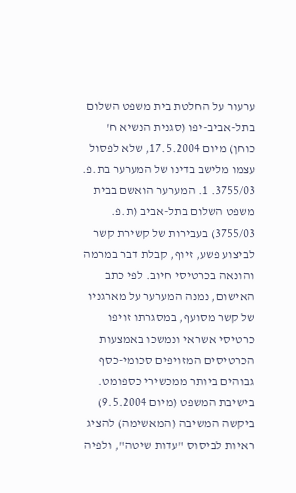ערעור על החלטת בית משפט השלום בתל-אביב-יפו (סגנית הנשיא ח' כוחן) מיום 17.5.2004, שלא לפסול עצמו מלישב בדינו של המערער בת.פ. 3755/03. 1. המערער הואשם בבית משפט השלום בתל-אביב (ת.פ. 3755/03) בעבירות של קשירת קשר לביצוע פשע, זיוף, קבלת דבר במרמה והונאה בכרטיסי חיוב. לפי כתב האישום, נמנה המערער על מארגניו של קשר מסועף, במסגרתו זויפו כרטיסי אשראי ונמשכו באמצעות הכרטיסים המזויפים סכומי-כסף גבוהים ביותר ממכשירי כספומט. בישיבת המשפט (מיום 9.5.2004) ביקשה המשיבה (המאשימה) להציג ראיות לביסוס "עדות שיטה", ולפיה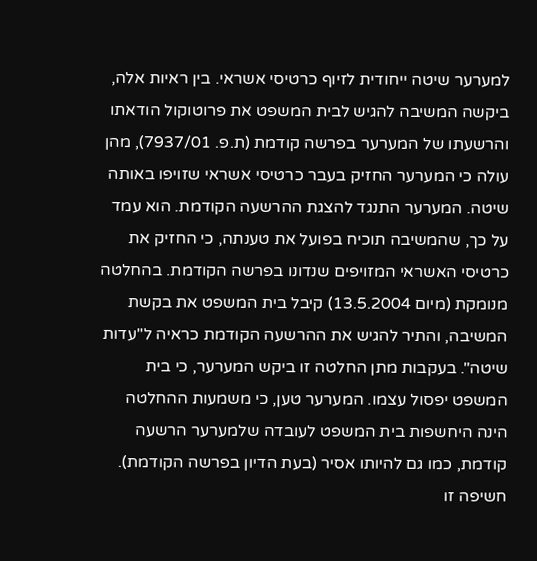למערער שיטה ייחודית לזיוף כרטיסי אשראי. בין ראיות אלה, ביקשה המשיבה להגיש לבית המשפט את פרוטוקול הודאתו והרשעתו של המערער בפרשה קודמת (ת.פ. 7937/01), מהן עולה כי המערער החזיק בעבר כרטיסי אשראי שזויפו באותה שיטה. המערער התנגד להצגת ההרשעה הקודמת. הוא עמד על כך, שהמשיבה תוכיח בפועל את טענתה, כי החזיק את כרטיסי האשראי המזויפים שנדונו בפרשה הקודמת. בהחלטה מנומקת (מיום 13.5.2004) קיבל בית המשפט את בקשת המשיבה, והתיר להגיש את ההרשעה הקודמת כראיה ל"עדות שיטה". בעקבות מתן החלטה זו ביקש המערער, כי בית המשפט יפסול עצמו. המערער טען, כי משמעות ההחלטה הינה היחשפות בית המשפט לעובדה שלמערער הרשעה קודמת, כמו גם להיותו אסיר (בעת הדיון בפרשה הקודמת). חשיפה זו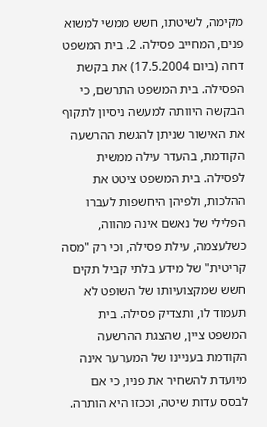מקימה, לשיטתו, חשש ממשי למשוא פנים, המחייב פסילה. 2. בית המשפט דחה (ביום 17.5.2004) את בקשת הפסילה. בית המשפט התרשם, כי הבקשה היוותה למעשה ניסיון לתקוף את האישור שניתן להגשת ההרשעה הקודמת, בהעדר עילה ממשית לפסילה. בית המשפט ציטט את ההלכות, ולפיהן היחשפות לעברו הפלילי של נאשם אינה מהווה, כשלעצמה, עילת פסילה, וכי רק "מסה קריטית" של מידע בלתי קביל תקים חשש שמקצועיותו של השופט לא תעמוד לו, ותצדיק פסילה. בית המשפט ציין, שהצגת ההרשעה הקודמת בעניינו של המערער אינה מיועדת להשחיר את פניו, כי אם לבסס עדות שיטה, וככזו היא הותרה.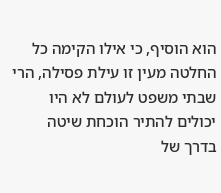הוא הוסיף, כי אילו הקימה כל החלטה מעין זו עילת פסילה, הרי שבתי משפט לעולם לא היו יכולים להתיר הוכחת שיטה בדרך של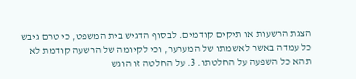הצגת הרשעות או תיקים קודמים. לבסוף הדגיש בית המשפט, כי טרם גיבש כל עמדה באשר לאשמתו של המערער, וכי לקיומה של הרשעה קודמת לא תהא כל השפעה על החלטתו. 3. על החלטה זו הוגש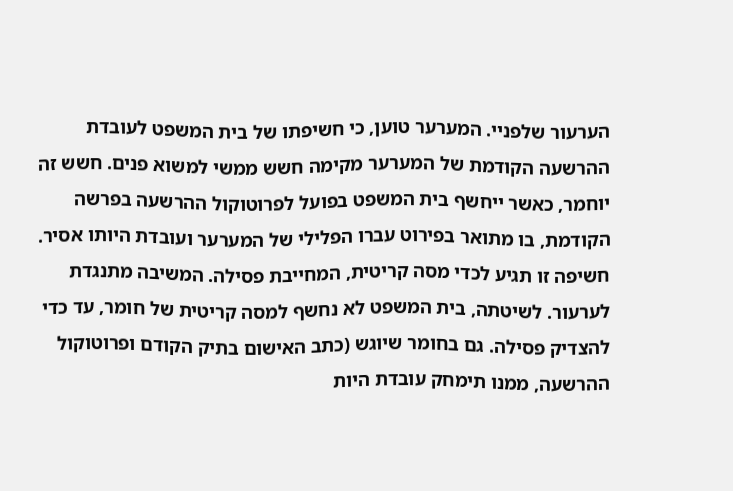הערעור שלפניי. המערער טוען, כי חשיפתו של בית המשפט לעובדת ההרשעה הקודמת של המערער מקימה חשש ממשי למשוא פנים. חשש זה יוחמר, כאשר ייחשף בית המשפט בפועל לפרוטוקול ההרשעה בפרשה הקודמת, בו מתואר בפירוט עברו הפלילי של המערער ועובדת היותו אסיר. חשיפה זו תגיע לכדי מסה קריטית, המחייבת פסילה. המשיבה מתנגדת לערעור. לשיטתה, בית המשפט לא נחשף למסה קריטית של חומר, עד כדי להצדיק פסילה. גם בחומר שיוגש (כתב האישום בתיק הקודם ופרוטוקול ההרשעה, ממנו תימחק עובדת היות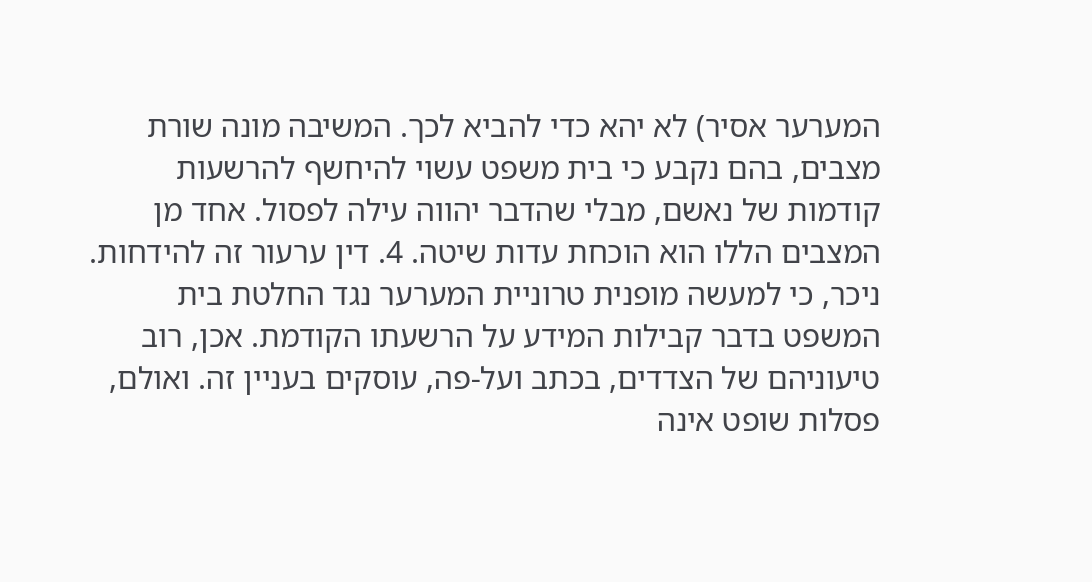המערער אסיר) לא יהא כדי להביא לכך. המשיבה מונה שורת מצבים, בהם נקבע כי בית משפט עשוי להיחשף להרשעות קודמות של נאשם, מבלי שהדבר יהווה עילה לפסול. אחד מן המצבים הללו הוא הוכחת עדות שיטה. 4. דין ערעור זה להידחות. ניכר, כי למעשה מופנית טרוניית המערער נגד החלטת בית המשפט בדבר קבילות המידע על הרשעתו הקודמת. אכן, רוב טיעוניהם של הצדדים, בכתב ועל-פה, עוסקים בעניין זה. ואולם, פסלות שופט אינה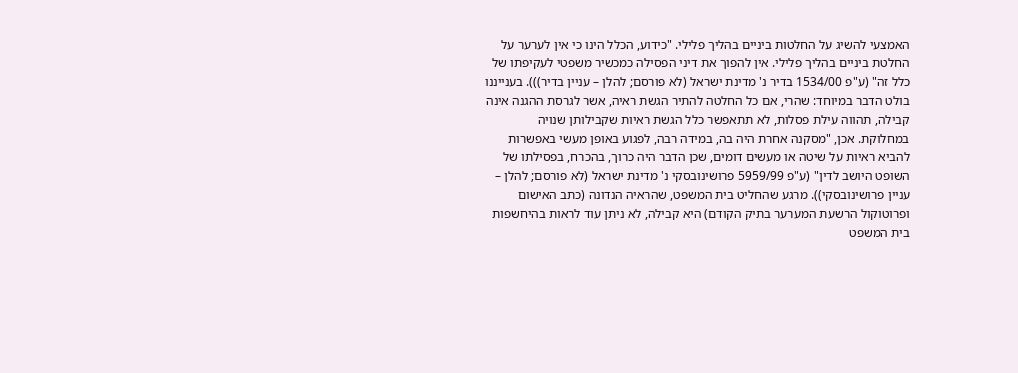האמצעי להשיג על החלטות ביניים בהליך פלילי. "כידוע, הכלל הינו כי אין לערער על החלטת ביניים בהליך פלילי. אין להפוך את דיני הפסילה כמכשיר משפטי לעקיפתו של כלל זה" (ע"פ 1534/00 בדיר נ' מדינת ישראל (לא פורסם; להלן – עניין בדיר))). בענייננו בולט הדבר במיוחד: שהרי, אם כל החלטה להתיר הגשת ראיה, אשר לגרסת ההגנה אינה קבילה, תהווה עילת פסלות, לא תתאפשר כלל הגשת ראיות שקבילותן שנויה במחלוקת. אכן, "מסקנה אחרת היה בה, במידה רבה, לפגוע באופן מעשי באפשרות להביא ראיות על שיטה או מעשים דומים, שכן הדבר היה כרוך, בהכרח, בפסילתו של השופט היושב לדין" (ע"פ 5959/99 פרושינובסקי נ' מדינת ישראל (לא פורסם; להלן – עניין פרושינובסקי)). מרגע שהחליט בית המשפט, שהראיה הנדונה (כתב האישום ופרוטוקול הרשעת המערער בתיק הקודם) היא קבילה, לא ניתן עוד לראות בהיחשפות בית המשפט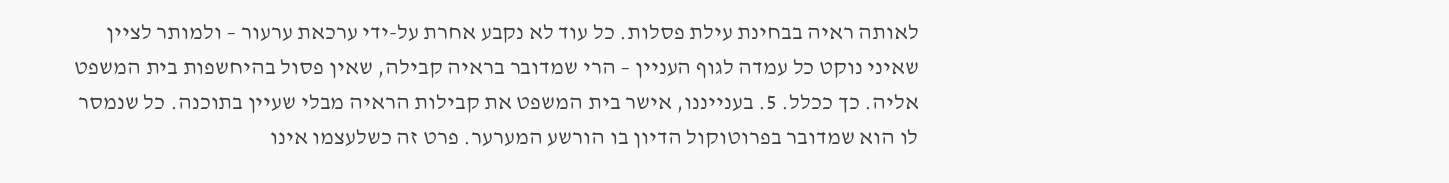לאותה ראיה בבחינת עילת פסלות. כל עוד לא נקבע אחרת על-ידי ערכאת ערעור – ולמותר לציין שאיני נוקט כל עמדה לגוף העניין – הרי שמדובר בראיה קבילה, שאין פסול בהיחשפות בית המשפט אליה. כך ככלל. 5. בענייננו, אישר בית המשפט את קבילות הראיה מבלי שעיין בתוכנה. כל שנמסר לו הוא שמדובר בפרוטוקול הדיון בו הורשע המערער. פרט זה כשלעצמו אינו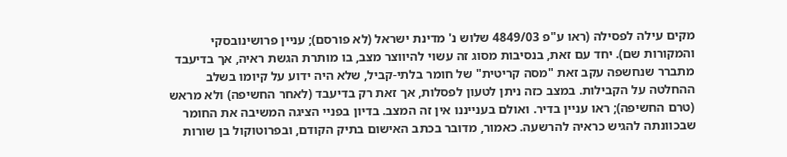מקים עילה לפסילה (ראו ע"פ 4849/03 שלוש נ' מדינת ישראל (לא פורסם); עניין פרושינובסקי והמקורות שם). יחד עם זאת, בנסיבות מסוג זה עשוי להיווצר מצב, בו מותרת הגשת ראיה, אך בדיעבד מתברר שנחשפה עקב זאת "מסה קריטית" של חומר בלתי-קביל, שלא היה ידוע על קיומו בשלב ההחלטה על הקבילות. במצב כזה ניתן לטעון לפסלות, אך זאת רק בדיעבד (לאחר החשיפה) ולא מראש (טרם החשיפה); ראו עניין בדיר. ואולם בענייננו אין זה המצב. בדיון בפניי הציגה המשיבה את החומר שבכוונתה להגיש כראיה להרשעה. כאמור, מדובר בכתב האישום בתיק הקודם, ובפרוטוקול בן שורות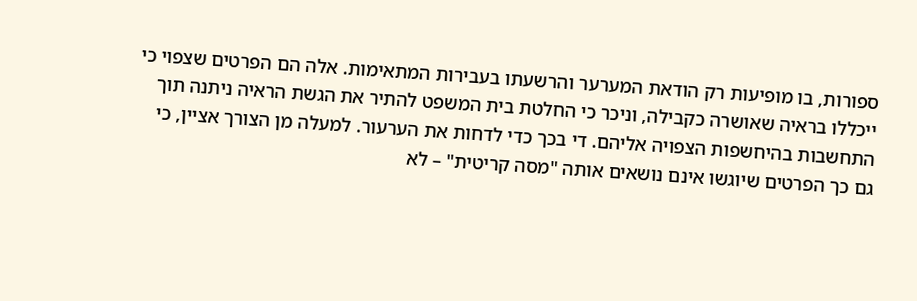ספורות, בו מופיעות רק הודאת המערער והרשעתו בעבירות המתאימות. אלה הם הפרטים שצפוי כי ייכללו בראיה שאושרה כקבילה, וניכר כי החלטת בית המשפט להתיר את הגשת הראיה ניתנה תוך התחשבות בהיחשפות הצפויה אליהם. די בכך כדי לדחות את הערעור. למעלה מן הצורך אציין, כי גם כך הפרטים שיוגשו אינם נושאים אותה "מסה קריטית" – לא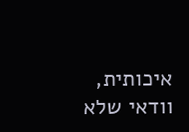איכותית, וודאי שלא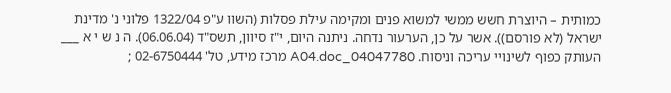כמותית – היוצרת חשש ממשי למשוא פנים ומקימה עילת פסלות (השוו ע"פ 1322/04 פלוני נ' מדינת ישראל (לא פורסם)). אשר על כן, הערעור נדחה. ניתנה היום, י"ז סיוון, תשס"ד (06.06.04). ה נ ש י א ___ העותק כפוף לשינויי עריכה וניסוח. 04047780_A04.doc מרכז מידע, טל' 02-6750444 ;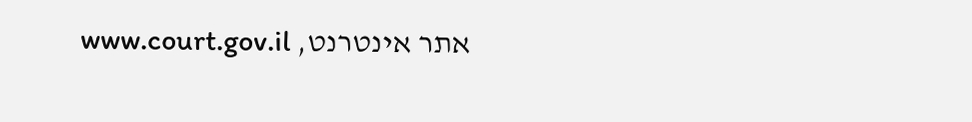אתר אינטרנט, www.court.gov.il